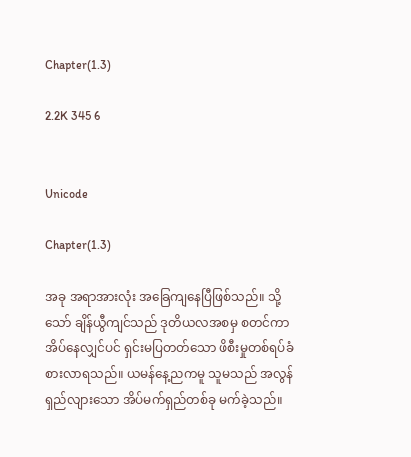Chapter(1.3)

2.2K 345 6


Unicode

Chapter(1.3)

အခု အရာအားလုံး အခြေကျနေပြီဖြစ်သည်။ သို့သော် ချိန်ယွီကျင်သည် ဒုတိယလအစမှ စတင်ကာ အိပ်နေလျှင်ပင် ရှင်းမပြတတ်သော ဖိစီးမှုတစ်ရပ်ခံစားလာရသည်။ ယမန်နေ့ညကမူ သူမသည် အလွန်ရှည်လျားသော အိပ်မက်ရှည်တစ်ခု မက်ခဲ့သည်။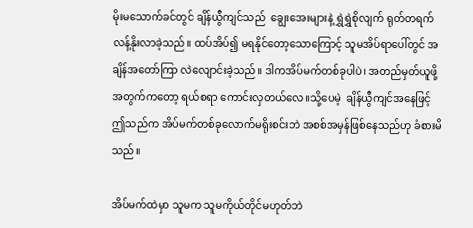မိုးမသောက်ခင်တွင် ချိန်ယွီကျင်သည်  ချွေးအေးများနဲ့ ရွှဲရွှဲစိုလျက် ရုတ်တရက် လန့်နိုးလာခဲ့သည်။ ထပ်အိပ်၍ မရနိုင်တော့သောကြောင့် သူမအိပ်ရာပေါ်တွင် အချိန်အတော်ကြာ လဲလျောင်းခဲ့သည်။ ဒါကအိပ်မက်တစ်ခုပါပဲ၊ အတည်မှတ်ယူဖို့အတွက်ကတော့ ရယ်စရာ ကောင်းလှတယ်လေ။သို့ပေမဲ့  ချိန်ယွီကျင်အနေဖြင့် ဤသည်က အိပ်မက်တစ်ခုလောက်မရိုးစင်းဘဲ အစစ်အမှန်ဖြစ်နေသည်ဟု ခံစားမိသည်။

အိပ်မက်ထဲမှာ သူမက သူမကိုယ်တိုင်မဟုတ်ဘဲ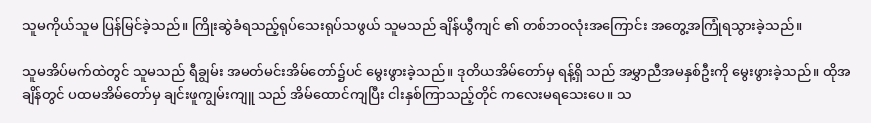သူမကိုယ်သူမ ပြန်မြင်ခဲ့သည်။ ကြိုးဆွဲခံရသည့်ရုပ်သေးရုပ်သဖွယ် သူမသည် ချိန်ယွီကျင် ၏ တစ်ဘဝလုံးအကြောင်း အတွေ့အကြုံရသွားခဲ့သည်။

သူမအိပ်မက်ထဲတွင် သူမသည် ရီချွမ်း အမတ်မင်းအိမ်တော်၌ပင် မွေးဖွားခဲ့သည်။ ဒုတိယအိမ်တော်မှ ရန့်ရှိ သည် အမွှာညီအမနှစ်ဦးကို မွေးဖွားခဲ့သည်။ ထိုအချိန်တွင် ပထမအိမ်တော်မှ ချင်းဖူကျွမ်းကျူ သည် အိမ်ထောင်ကျပြီး ငါးနှစ်ကြာသည့်တိုင် ကလေးမရသေးပေ။ သ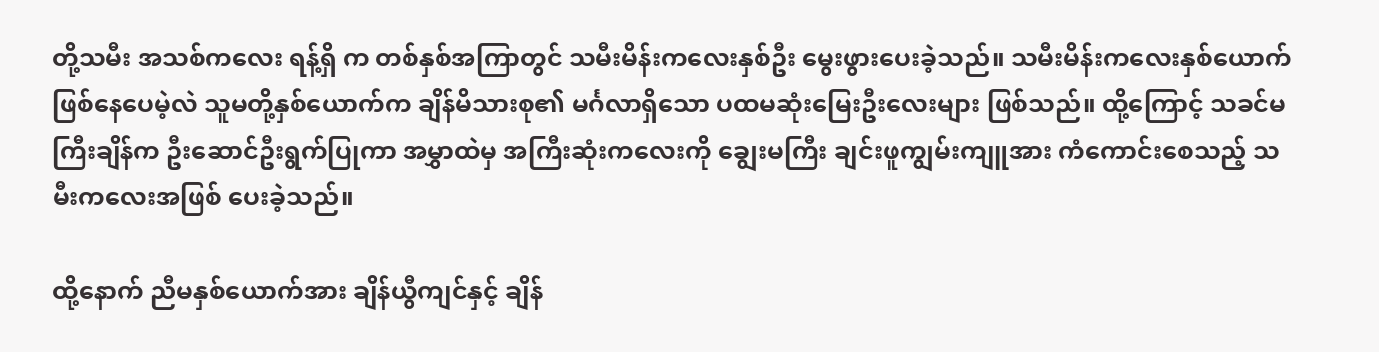တို့သမီး အသစ်ကလေး ရန့်ရှိ က တစ်နှစ်အကြာတွင် သမီးမိန်းကလေးနှစ်ဦး မွေးဖွားပေးခဲ့သည်။ သမီးမိန်းကလေးနှစ်ယောက်ဖြစ်နေပေမဲ့လဲ သူမတို့နှစ်ယောက်က ချိန်မိသားစု၏ မင်္ဂလာရှိသော ပထမဆုံးမြေးဦးလေးများ ဖြစ်သည်။ ထို့ကြောင့် သခင်မကြီးချိန်က ဦးဆောင်ဦးရွက်ပြုကာ အမွှာထဲမှ အကြီးဆုံးကလေးကို ချွေးမကြီး ချင်းဖူကျွမ်းကျူအား ကံကောင်းစေသည့် သမီးကလေးအဖြစ် ပေးခဲ့သည်။

ထို့နောက် ညီမနှစ်ယောက်အား ချိန်ယွီကျင်နှင့် ချိန်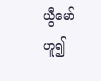ယွီမော် ဟူ၍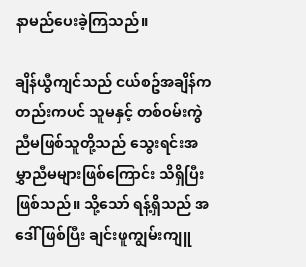နာမည်ပေးခဲ့ကြသည်။

ချိန်ယွီကျင်သည် ငယ်စဥ်အချိန်ကတည်းကပင် သူမနှင့် တစ်ဝမ်းကွဲညီမဖြစ်သူတို့သည် သွေးရင်းအမွှာညီမများဖြစ်ကြောင်း သိရှိပြီးဖြစ်သည်။ သို့သော် ရန့်ရှိသည် အဒေါ် ဖြစ်ပြီး ချင်းဖူကျွမ်းကျူ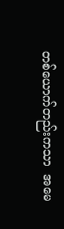တစ်ယောက်တည်းကသာ  အမေ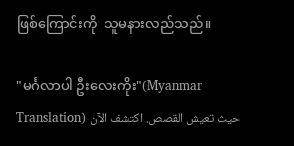ဖြစ်ကြောင်းကို  သူမနားလည်သည်။

"မင်္ဂလာပါ ဦးလေးကိုး"(Myanmar Translation) حيث تعيش القصص. اكتشف الآن